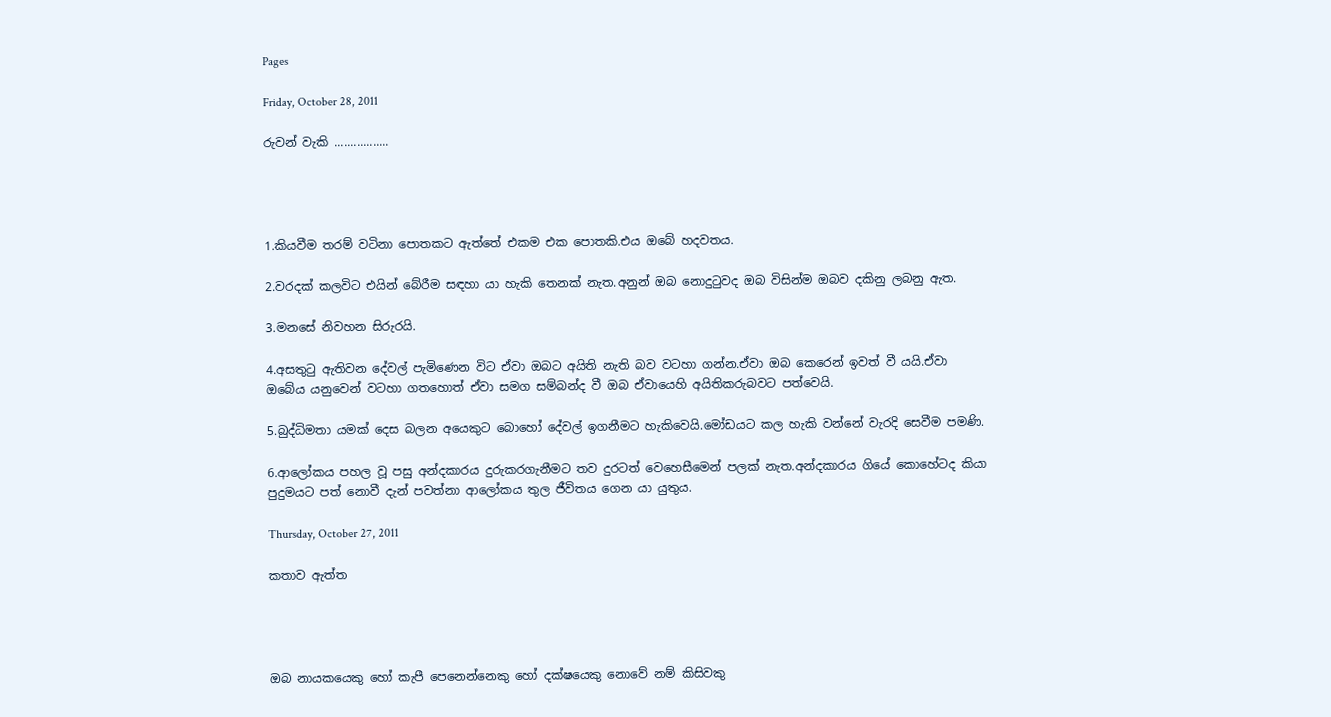Pages

Friday, October 28, 2011

රුවන් වැකි .................




1.කියවීම තරම් වටිනා පොතකට ඇත්තේ එකම එක පොතකි.එය ඔබේ හදවතය.

2.වරදක් කලවිට එයින් බේරීම සඳහා යා හැකි තෙනක් නැත.අනුන් ඔබ නොදුටුවද ඔබ විසින්ම ඔබව දකිනු ලබනු ඇත.

3.මනසේ නිවහන සිරුරයි.

4.අසතුටු ඇතිවන දේවල් පැමිණෙන විට ඒවා ඔබට අයිති නැති බව වටහා ගන්න.ඒවා ඔබ කෙරෙන් ඉවත් වී යයි.ඒවා ඔබේය යනුවෙන් වටහා ගතහොත් ඒවා සමග සම්බන්ද වී ඔබ ඒවායෙහි අයිතිකරුබවට පත්වෙයි.

5.බුද්ධිමතා යමක් දෙස බලන අයෙකුට බොහෝ දේවල් ඉගනීමට හැකිවෙයි.මෝඩයට කල හැකි වන්නේ වැරදි සෙවීම පමණි.

6.ආලෝකය පහල වූ පසු අන්දකාරය දුරුකරගැනීමට තව දුරටත් වෙහෙසීමෙන් පලක් නැත.අන්දකාරය ගියේ කොහේටද කියා පුදුමයට පත් නොවී දැන් පවත්නා ආලෝකය තුල ජීවිතය ගෙන යා යුතුය.

Thursday, October 27, 2011

කතාව ඇත්ත




ඔබ නායකයෙකු හෝ කැපී පෙනෙන්නෙකු හෝ දක්ෂයෙකු නොවේ නම් කිසිවකු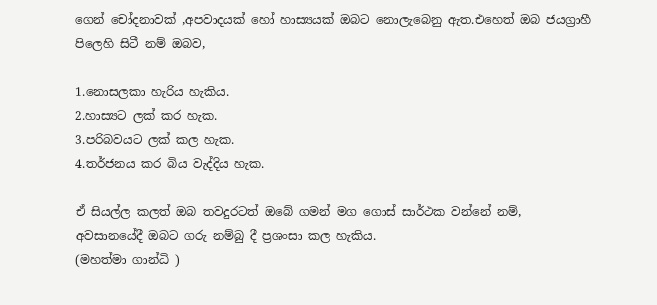ගෙන් චෝදනාවක් ,අපවාදයක් හෝ හාස්‍යයක් ඔබට නොලැබෙනු ඇත.එහෙත් ඔබ ජයග්‍රාහී පිලෙහි සිටී නම් ඔබව,

1.නොසලකා හැරිය හැකිය.
2.හාස්‍යට ලක් කර හැක.
3.පරිබවයට ලක් කල හැක.
4.තර්ජනය කර බිය වැද්දිය හැක.

ඒ සියල්ල කලත් ඔබ තවදුරටත් ඔබේ ගමන් මග ගොස් සාර්ථක වන්නේ නම්,
අවසානයේදී ඔබට ගරු නම්බු දී ප්‍රශංසා කල හැකිය.
(මහත්මා ගාන්ධි )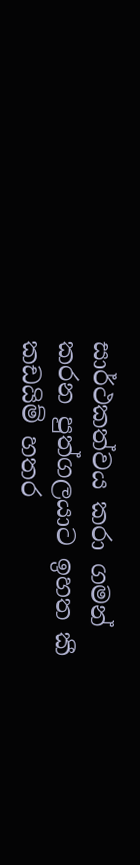සාර්ථකත්වය කරා ගමන් කරන පුත්ගලයාට ඉහත කී කඩයිම් හතර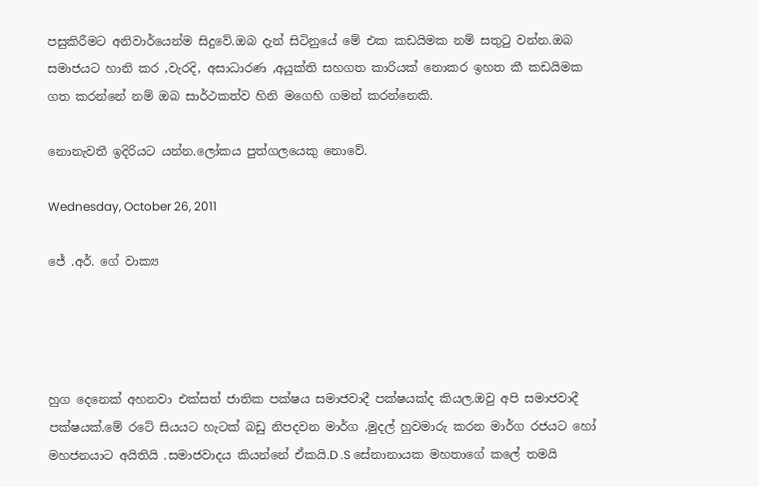පසුකිරීමට අනිවාර්යෙන්ම සිදුවේ.ඔබ දැන් සිටිනුයේ මේ එක කඩයිමක නම් සතුටු වන්න.ඔබ සමාජයට හානි කර ,වැරදි, අසාධාරණ ,අයුක්ති සහගත කාරියක් නොකර ඉහත කී කඩයිමක ගත කරන්නේ නම් ඔබ සාර්ථකත්ව හිනි මගෙහි ගමන් කරන්නෙකි.

නොනැවතී ඉදිරියට යන්න.ලෝකය පුත්ගලයෙකු නොවේ.

Wednesday, October 26, 2011

ජේ .අර්. ගේ වාක්‍ය




හුග දෙනෙක් අහනවා එක්සත් ජාතික පක්ෂය සමාජවාදී පක්ෂයක්ද කියල.ඔවු අපි සමාජවාදී පක්ෂයක්.මේ රටේ සියයට හැටක් බඩු නිපදවන මාර්ග ,මුදල් හුවමාරු කරන මාර්ග රජයට හෝ මහජනයාට අයිතියි .සමාජවාදය කියන්නේ ඒකයි.D .S සේනානායක මහතාගේ කලේ තමයි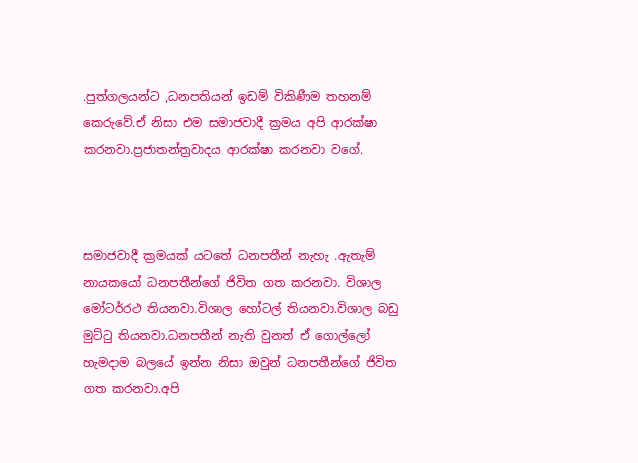.පුත්ගලයන්ට ,ධනපතියන් ඉඩම් විකිණීම තහනම් කෙරුවේ.ඒ නිසා එම සමාජවාදී ක්‍රමය අපි ආරක්ෂා කරනවා.ප්‍රජාතන්ත්‍රවාදය ආරක්ෂා කරනවා වගේ.



සමාජවාදී ක්‍රමයක් යටතේ ධනපතීන් නැහැ .ඇතැම් නායකයෝ ධනපතීන්ගේ ජිවිත ගත කරනවා. විශාල මෝටර්රථ තියනවා.විශාල හෝටල් තියනවා.විශාල බඩු මුට්ටු තියනවා.ධනපතීන් නැති වුනත් ඒ ගොල්ලෝ හැමදාම බලයේ ඉන්න නිසා ඔවුන් ධනපතීන්ගේ ජිවිත ගත කරනවා.අපි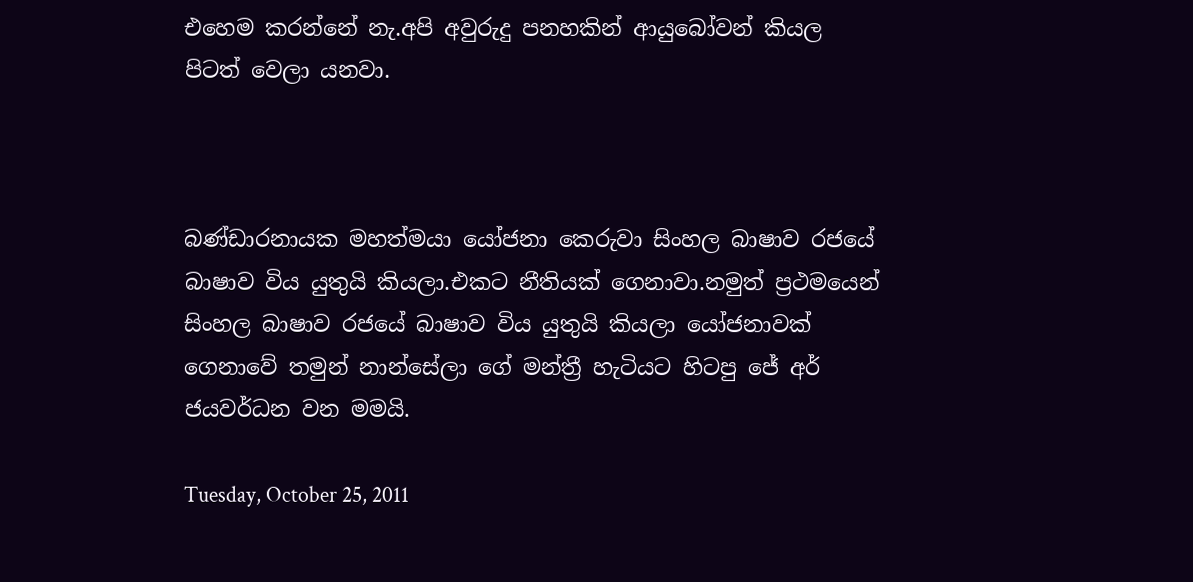එහෙම කරන්නේ නැ.අපි අවුරුදු පනහකින් ආයුබෝවන් කියල පිටත් වෙලා යනවා.



බණ්ඩාරනායක මහත්මයා යෝජනා කෙරුවා සිංහල බාෂාව රජයේ බාෂාව විය යුතුයි කියලා.එකට නීතියක් ගෙනාවා.නමුත් ප්‍රථමයෙන් සිංහල බාෂාව රජයේ බාෂාව විය යුතුයි කියලා යෝජනාවක් ගෙනාවේ තමුන් නාන්සේලා ගේ මන්ත්‍රී හැටියට හිටපු ජේ අර් ජයවර්ධන වන මමයි.

Tuesday, October 25, 2011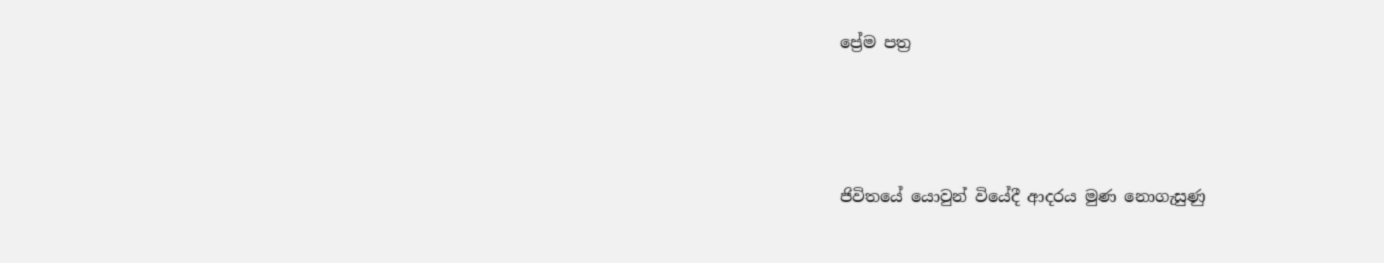ප්‍රේම පත්‍ර






ජිවිතයේ යොවුන් වියේදී ආදරය මුණ නොගැසුණු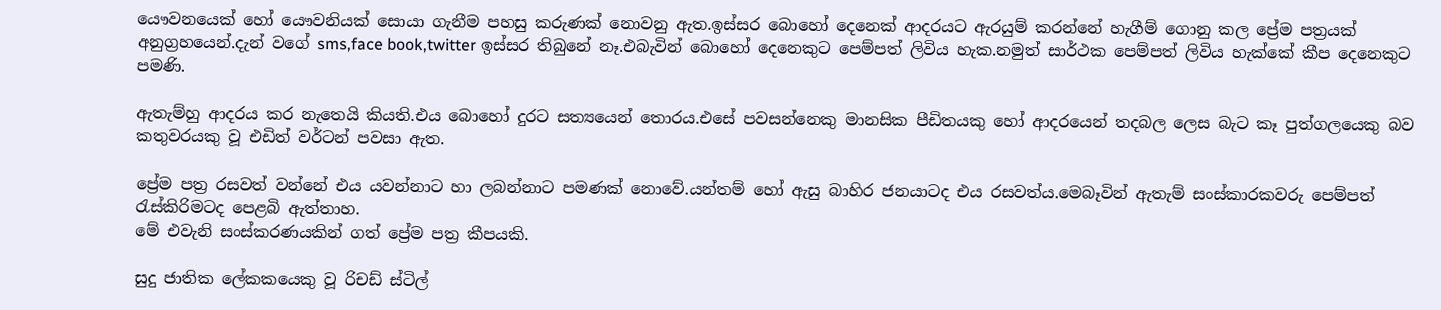යෞවනයෙක් හෝ යෞවනියක් සොයා ගැනීම පහසු කරුණක් නොවනු ඇත.ඉස්සර බොහෝ දෙනෙක් ආදරයට ඇරයුම් කරන්නේ හැගීම් ගොනු කල ප්‍රේම පත්‍රයක් අනුග්‍රහයෙන්.දැන් වගේ sms,face book,twitter ඉස්සර තිබුනේ නෑ.එබැවින් බොහෝ දෙනෙකුට පෙම්පත් ලිවිය හැක.නමුත් සාර්ථක පෙම්පත් ලිවිය හැක්කේ කීප දෙනෙකුට පමණි.

ඇතැම්හු ආදරය කර නැතෙයි කියති.එය බොහෝ දුරට සත්‍යයෙන් තොරය.එසේ පවසන්නෙකු මානසික පීඩිතයකු හෝ ආදරයෙන් තදබල ලෙස බැට කෑ පුත්ගලයෙකු බව කතුවරයකු වූ එඩිත් වර්ටන් පවසා ඇත.

ප්‍රේම පත්‍ර රසවත් වන්නේ එය යවන්නාට හා ලබන්නාට පමණක් නොවේ.යන්තම් හෝ ඇසු බාහිර ජනයාටද එය රසවත්ය.මෙබෑවින් ඇතැම් සංස්කාරකවරු පෙම්පත් රැස්කිරිමටද පෙළබි ඇත්තාහ.
මේ එවැනි සංස්කරණයකින් ගත් ප්‍රේම පත්‍ර කීපයකි.

සුදු ජාතික ලේකකයෙකු වූ රිචඩ් ස්ටිල්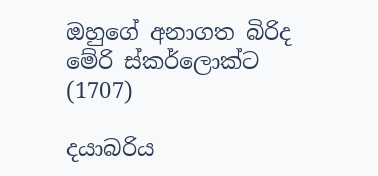ඔහුගේ අනාගත බිරිද මේරි ස්කර්ලොක්ට (1707)

දයාබරිය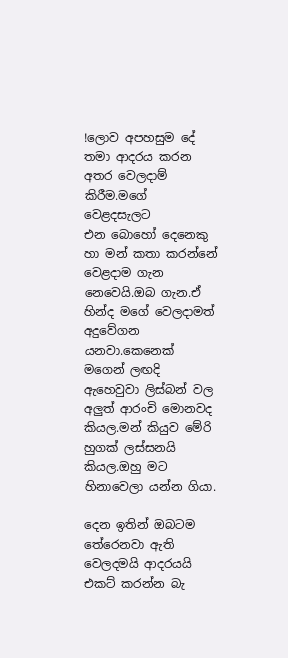!ලොව අපහසුම දේ තමා ආදරය කරන අතර වෙලදාම් කිරීම.මගේ වෙළදසැලට
එන බොහෝ දෙනෙකු හා මන් කතා කරන්නේ වෙළදාම ගැන නෙවෙයි.ඔබ ගැන.ඒ හින්ද මගේ වෙලදාමත් අදුවේගන යනවා.කෙනෙක් මගෙන් ලඟදි ඇහෙවුවා ලිස්බන් වල අලුත් ආරංචි මොනවද කියල.මන් කියුව මේරි හුගක් ලස්සනයි කියල.ඔහු මට හිනාවෙලා යන්න ගියා.

දෙන ඉතින් ඔබටම තේරෙනවා ඇති වෙලදමයි ආදරයයි එකට් කරන්න බැ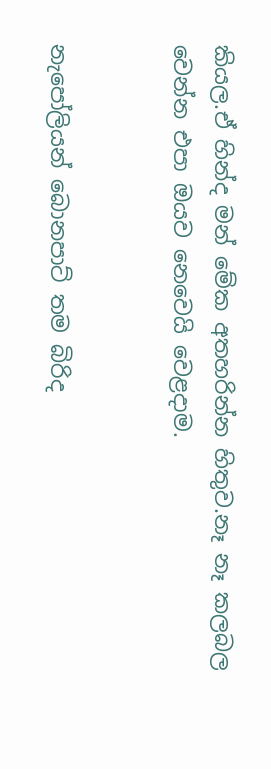කියල.ඒ හින්ද මන් මේක අතහරින්න හිතුව.නෑ නෑ කලබල වෙන්න එපා ඔයව නෙවෙයි වෙළදාම.


නැපෝලියන් බොනපාට් තම බිරිද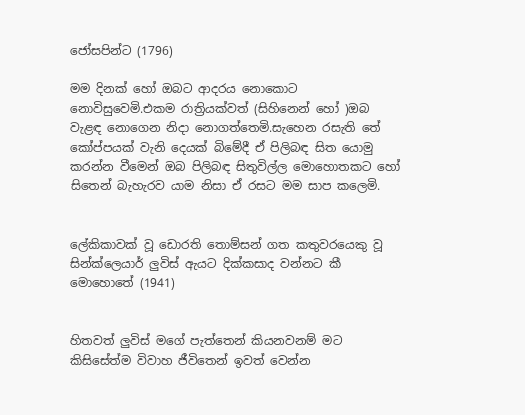ජෝසපින්ට (1796)

මම දිනක් හෝ ඔබට ආදරය නොකොට නොවිසුවෙමි.එකම රාත්‍රියක්වත් (සිහිනෙන් හෝ )ඔබ වැළඳ නොගෙන නිදා නොගත්තෙමි.සැහෙන රසැති තේ කෝප්පයක් වැනි දෙයක් බිමේදී ඒ පිලිබඳ සිත යොමු කරන්න වීමෙන් ඔබ පිලිබඳ සිතුවිල්ල මොහොතකට හෝ සිතෙන් බැහැරව යාම නිසා ඒ රසට මම සාප කලෙමි.


ලේකිකාවක් වූ ඩොරති තොම්සන් ගත කතුවරයෙකු වූ සින්ක්ලෙයාර් ලුවිස් ඇයට දික්කසාද වන්නට කී මොහොතේ (1941)


හිතවත් ලුවිස් මගේ පැත්තෙන් කියනවනම් මට කිසිසේත්ම විවාහ ජීවිතෙන් ඉවත් වෙන්න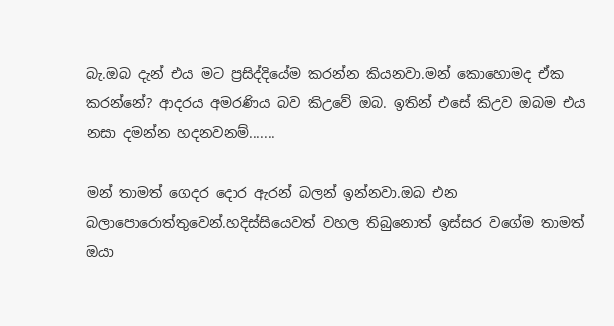බැ.ඔබ දැන් එය මට ප්‍රසිද්දියේම කරන්න කියනවා.මන් කොහොමද ඒක කරන්නේ? ආදරය අමරණිය බව කිඋවේ ඔබ. ඉතින් එසේ කිඋව ඔබම එය නසා දමන්න හදනවනම්.......

මන් තාමත් ගෙදර දොර ඇරන් බලන් ඉන්නවා.ඔබ එන බලාපොරොත්තුවෙන්.හදිස්සියෙවත් වහල තිබුනොත් ඉස්සර වගේම තාමත් ඔයා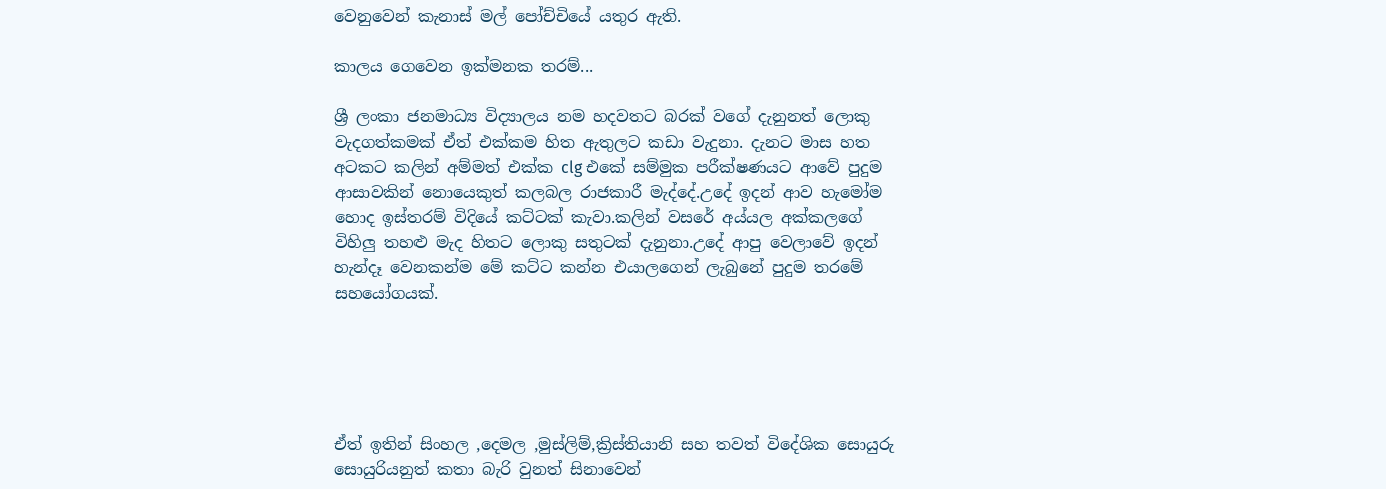වෙනුවෙන් කැනාස් මල් පෝච්චියේ යතුර ඇති.

කාලය ගෙවෙන ඉක්මනක තරම්...

ශ්‍රී ලංකා ජනමාධ්‍ය විද්‍යාලය නම හදවතට බරක් වගේ දැනුනත් ලොකු වැදගත්කමක් ඒත් එක්කම හිත ඇතුලට කඩා වැදුනා. දැනට මාස හත අටකට කලින් අම්මත් එක්ක clg එකේ සම්මුක පරීක්ෂණයට ආවේ පුදුම ආසාවකින් නොයෙකුත් කලබල රාජකාරී මැද්දේ.උදේ ඉදන් ආව හැමෝම හොද ඉස්තරම් විදියේ කට්ටක් කැවා.කලින් වසරේ අය්යල අක්කලගේ විහිලු තහළු මැද හිතට ලොකු සතුටක් දැනුනා.උදේ ආපු වෙලාවේ ඉදන් හැන්දෑ වෙනකන්ම මේ කට්ට කන්න එයාලගෙන් ලැබුනේ පුදුම තරමේ සහයෝගයක්.





ඒත් ඉතින් සිංහල ,දෙමල ,මුස්ලිම්,ක්‍රිස්තියානි සහ තවත් විදේශික සොයුරු සොයුරියනුත් කතා බැරි වුනත් සිනාවෙන්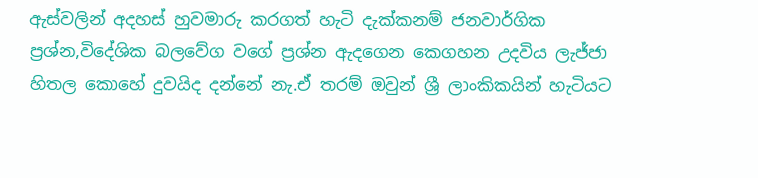ඇස්වලින් අදහස් හුවමාරු කරගත් හැටි දැක්කනම් ජනවාර්ගික ප්‍රශ්න,විදේශික බලවේග වගේ ප්‍රශ්න ඇදගෙන කෙගහන උදවිය ලැජ්ජා හිතල කොහේ දුවයිද දන්නේ නැ.ඒ තරම් ඔවුන් ශ්‍රී ලාංකිකයින් හැටියට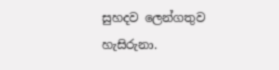සුහදව ලෙන්ගතුව හැසිරුනා.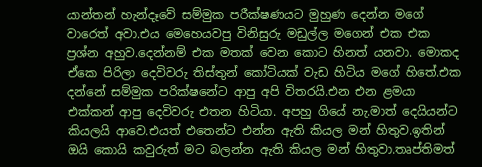යාන්තන් හැන්දෑවේ සම්මුක පරීක්ෂණයට මුහුණ දෙන්න මගේ වාරෙත් අවා.එය මෙහෙයවපු විනිසුරු මඩුල්ල මගෙන් එක එක ප්‍රශ්න අහුව.දෙන්නම් එක මතක් වෙන කොට හිනත් යනවා. මොකද ඒකෙ පිරිලා දෙවිවරු තිස්තුන් කෝටියක් වැඩ හිටිය මගේ හිතේ.එක දන්නේ සම්මුක පරික්ෂනේට ආපු අපි විතරයි.එන එන ළමයා එක්කන් ආපු දෙවිවරු එතන හිටියා. අපහු ගියේ නැ.මාත් දෙයියන්ට කියලයි ආවෙ.එයත් එතෙන්ට එන්න ඇති කියල මන් හිතුව.ඉතින් ඔයි කොයි කවුරුත් මට බලන්න ඇති කියල මන් හිතුවා.තෘප්තිමත්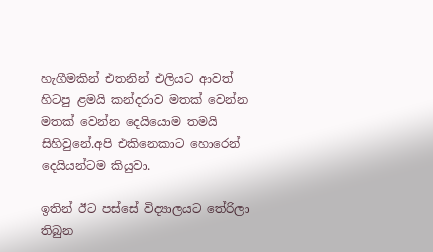හැගීමකින් එතනින් එලියට ආවත් හිටපු ළමයි කන්දරාව මතක් වෙන්න මතක් වෙන්න දෙයියොම තමයි සිහිවුනේ.අපි එකිනෙකාට හොරෙන් දෙයියන්ටම කියුවා.

ඉතින් ඊට පස්සේ විද්‍යාලයට තේරිලා තිබුන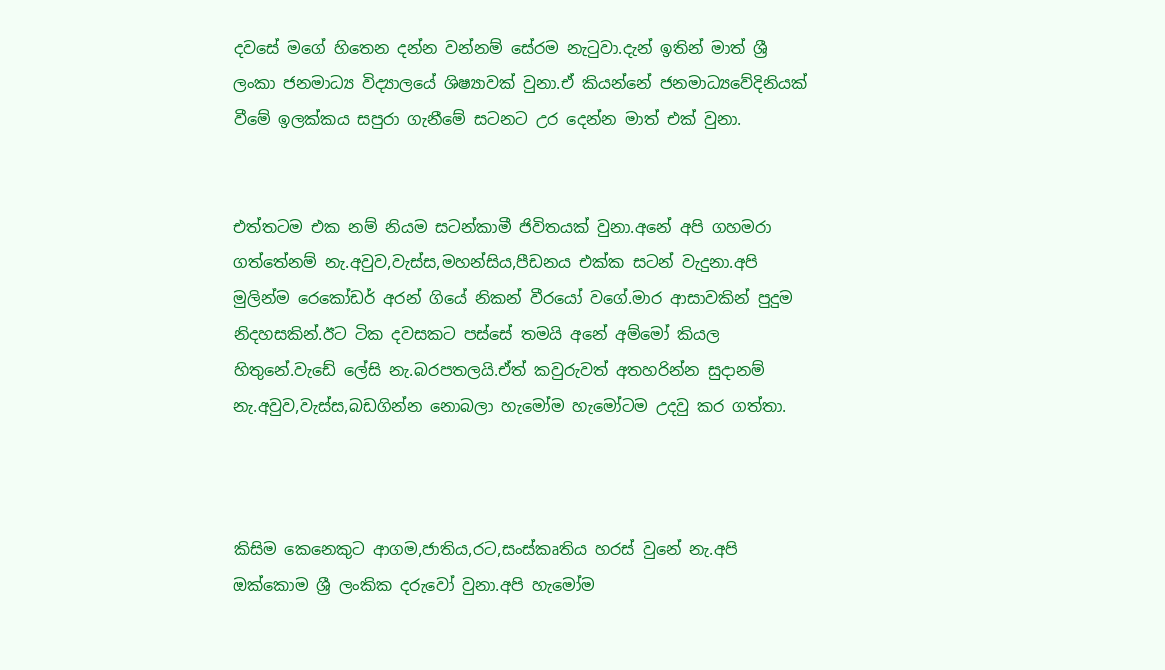දවසේ මගේ හිතෙන දන්න වන්නම් සේරම නැටුවා.දැන් ඉතින් මාත් ශ්‍රී ලංකා ජනමාධ්‍ය විද්‍යාලයේ ශිෂ්‍යාවක් වුනා.ඒ කියන්නේ ජනමාධ්‍යවේදිනියක් වීමේ ඉලක්කය සපුරා ගැනීමේ සටනට උර දෙන්න මාත් එක් වුනා.


එත්තටම එක නම් නියම සටන්කාමී ජිවිතයක් වුනා.අනේ අපි ගහමරා ගත්තේනම් නැ.අවුව,වැස්ස,මහන්සිය,පීඩනය එක්ක සටන් වැදුනා.අපි මුලින්ම රෙකෝඩර් අරන් ගියේ නිකන් වීරයෝ වගේ.මාර ආසාවකින් පුදුම නිදහසකින්.ඊට ටික දවසකට පස්සේ තමයි අනේ අම්මෝ කියල හිතුනේ.වැඩේ ලේසි නැ.බරපතලයි.ඒත් කවුරුවත් අතහරින්න සුදානම් නැ.අවුව,වැස්ස,බඩගින්න නොබලා හැමෝම හැමෝටම උදවු කර ගත්තා.



කිසිම කෙනෙකුට ආගම,ජාතිය,රට,සංස්කෘතිය හරස් වුනේ නැ.අපි ඔක්කොම ශ්‍රී ලංකික දරුවෝ වුනා.අපි හැමෝම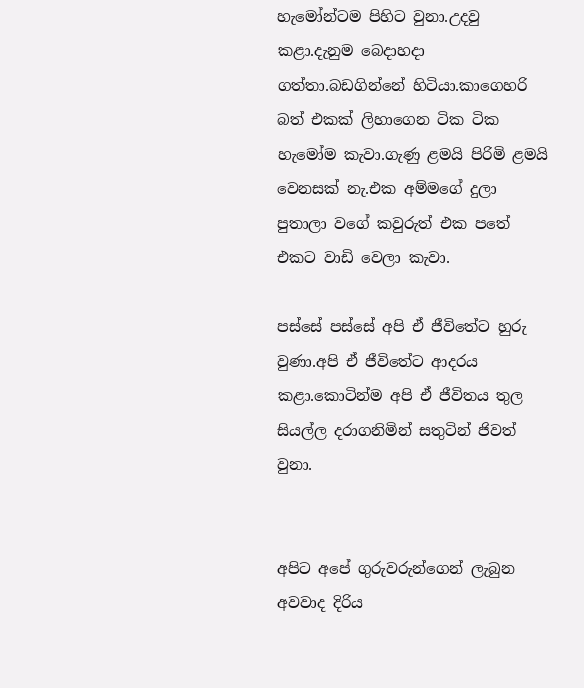හැමෝන්ටම පිහිට වුනා.උදවු කළා.දැනුම බෙදාහදා ගත්තා.බඩගින්නේ හිටියා.කාගෙහරි බත් එකක් ලිහාගෙන ටික ටික හැමෝම කැවා.ගැණු ළමයි පිරිමි ළමයි වෙනසක් නැ.එක අම්මගේ දුලා පුතාලා වගේ කවුරුත් එක පතේ එකට වාඩි වෙලා කැවා.

පස්සේ පස්සේ අපි ඒ ජීවිතේට හුරු වුණා.අපි ඒ ජීවිතේට ආදරය කළා.කොටින්ම අපි ඒ ජීවිතය තුල සියල්ල දරාගනිමින් සතුටින් ජිවත් වුනා.


අපිට අපේ ගුරුවරුන්ගෙන් ලැබුන අවවාද දිරිය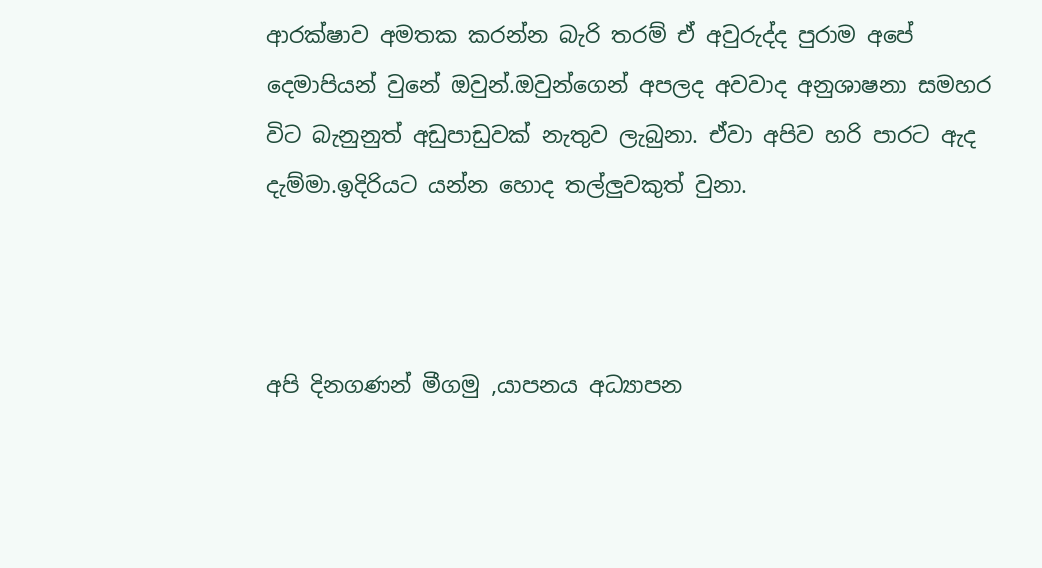ආරක්ෂාව අමතක කරන්න බැරි තරම් ඒ අවුරුද්ද පුරාම අපේ දෙමාපියන් වුනේ ඔවුන්.ඔවුන්ගෙන් අපලද අවවාද අනුශාෂනා සමහර විට බැනුනුත් අඩුපාඩුවක් නැතුව ලැබුනා. ඒවා අපිව හරි පාරට ඇද දැම්මා.ඉදිරියට යන්න හොද තල්ලුවකුත් වුනා.



අපි දිනගණන් මීගමු ,යාපනය අධ්‍යාපන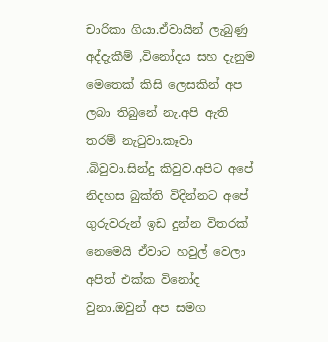චාරිකා ගියා.ඒවායින් ලැබුණු අද්දැකීම් ,විනෝදය සහ දැනුම මෙතෙක් කිසි ලෙසකින් අප ලබා තිබුනේ නැ.අපි ඇති තරම් නැටුවා.කෑවා .බිවුවා.සින්දු කිවුව.අපිට අපේ නිදහස බුක්ති විදින්නට අපේ ගුරුවරුන් ඉඩ දුන්න විතරක් නෙමෙයි ඒවාට හවුල් වෙලා අපිත් එක්ක විනෝද වුනා.ඔවුන් අප සමග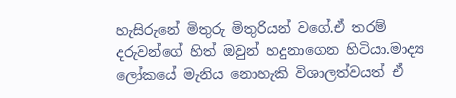හැසිරුනේ මිතුරු මිතුරියන් වගේ.ඒ තරම් දරුවන්ගේ හිත් ඔවුන් හදුනාගෙන හිටියා.මාද්‍ය ලෝකයේ මැනිය නොහැකි විශාලත්වයත් ඒ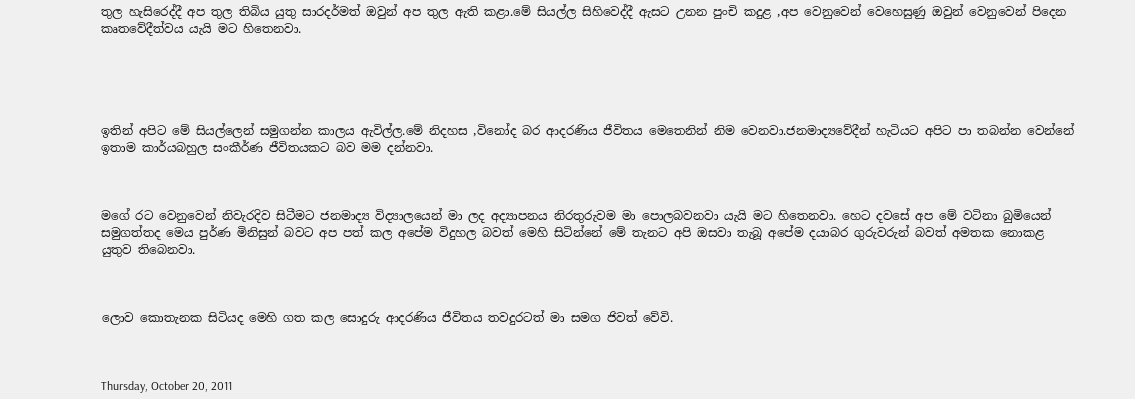තුල හැසිරෙද්දී අප තුල තිබිය යුතු සාරදර්මත් ඔවුන් අප තුල ඇති කළා.මේ සියල්ල සිහිවෙද්දී ඇසට උනන පුංචි කදුළ ,අප වෙනුවෙන් වෙහෙසුණු ඔවුන් වෙනුවෙන් පිදෙන කෘතවේදීත්වය යැයි මට හිතෙනවා.





ඉතින් අපිට මේ සියල්ලෙන් සමුගන්න කාලය ඇවිල්ල.මේ නිදහස ,විනෝද බර ආදරණිය ජීවිතය මෙතෙනින් නිම වෙනවා.ජනමාද්‍යවේදීන් හැටියට අපිට පා තබන්න වෙන්නේ ඉතාම කාර්යබහුල සංකීර්ණ ජීවිතයකට බව මම දන්නවා.



මගේ රට වෙනුවෙන් නිවැරදිව සිටීමට ජනමාද්‍ය විද්‍යාලයෙන් මා ලද අද්‍යාපනය නිරතුරුවම මා පොලබවනවා යැයි මට හිතෙනවා. හෙට දවසේ අප මේ වටිනා බුමියෙන් සමුගත්තද මෙය පුර්ණ මිනිසුන් බවට අප පත් කල අපේම විදුහල බවත් මෙහි සිටින්නේ මේ තැනට අපි ඔසවා තැබූ අපේම දයාබර ගුරුවරුන් බවත් අමතක නොකළ යුතුව තිබෙනවා.



ලොව කොතැනක සිටියද මෙහි ගත කල සොදුරු ආදරණිය ජීවිතය තවදුරටත් මා සමග ජිවත් වේවි.



Thursday, October 20, 2011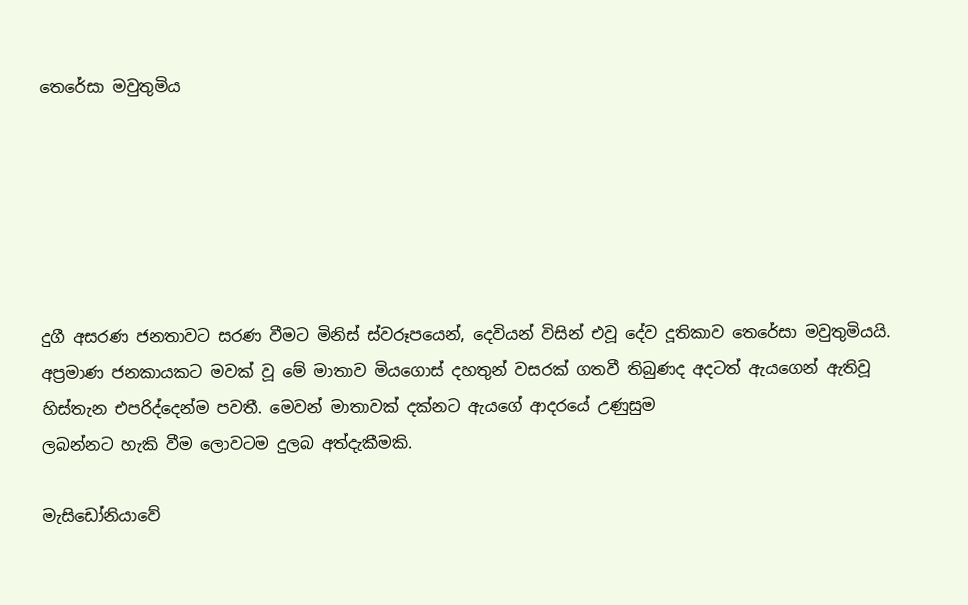තෙරේසා මවුතුමිය






දුගී අසරණ ජනතාවට සරණ වීමට මිනිස් ස්වරූපයෙන්, දෙවියන් විසින් එවූ දේව දූතිකාව තෙරේසා මවුතුමියයි. අප්‍රමාණ ජනකායකට මවක් වූ මේ මාතාව මියගොස් දහතුන් වසරක් ගතවී තිබුණද අදටත් ඇයගෙන් ඇතිවූ හිස්තැන එපරිද්දෙන්ම පවතී. මෙවන් මාතාවක් දක්නට ඇයගේ ආදරයේ උණුසුම
ලබන්නට හැකි වීම ලොවටම දුලබ අත්දැකීමකි.

මැසිඩෝනියාවේ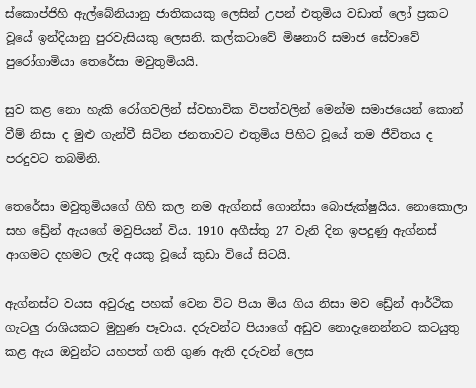ස්කොප්ජිහි ඇල්බේනියානු ජාතිකයකු ලෙසින් උපන් එතුමිය වඩාත් ලෝ ප්‍රකට වූයේ ඉන්දියානු පුරවැසියකු ලෙසනි. කල්කටාවේ මිෂනාරි සමාජ සේවාවේ පුරෝගාමියා තෙරේසා මවුතුමියයි.

සුව කළ නො හැකි රෝගවලින් ස්වභාවික විපත්වලින් මෙන්ම සමාජයෙන් කොන් වීම් නිසා ද මුළු ගැන්වී සිටින ජනතාවට එතුමිය පිහිට වූයේ තම ජීවිතය ද පරදුවට තබමිනි.

තෙරේසා මවුතුමියගේ ගිහි කල නම ඇග්නස් ගොන්සා බොජැක්ෂුයිය. නොකොලා සහ ඩ්‍රේන් ඇයගේ මවුපියන් විය. 1910 අගීස්තු 27 වැනි දින ඉපදුණු ඇග්නස් ආගමට දහමට ලැදි අයකු වූයේ කුඩා වියේ සිටයි.

ඇග්නස්ට වයස අවුරුදු පහක් වෙන විට පියා මිය ගිය නිසා මව ඩ්‍රේන් ආර්ථික ගැටලු රාශියකට මුහුණ පෑවාය. දරුවන්ට පියාගේ අඩුව නොදැනෙන්නට කටයුතු කළ ඇය ඔවුන්ට යහපත් ගති ගුණ ඇති දරුවන් ලෙස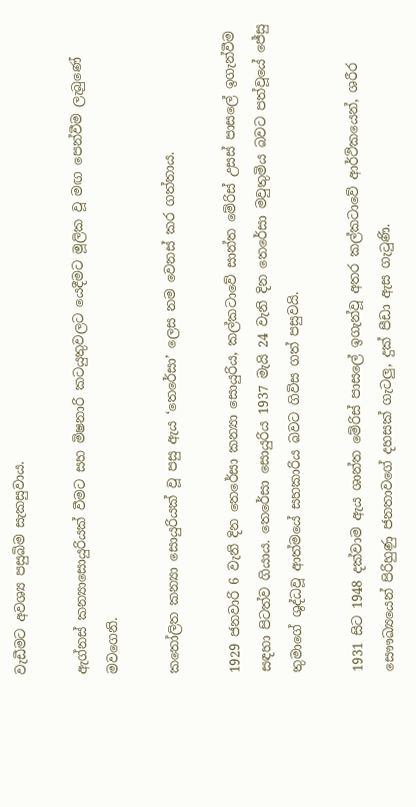වැඩීමට අවශ්‍ය පසුබිම සැකසුවාය.

ඇග්නස් කන්‍යාසොයුරියක් වීමට සහ මිෂනාරි කටයුතුවලට යෙදීමට මූලික වූ මඟ පෙන්වීම ලැබුණේ මවගෙනි.

කතෝලිත කන්‍යා සොයුරියක් වූ පසු ඇය ‘තෙරේසා’ ලෙස නම වෙනස් කර ගත්තාය.

1929 ජනවාරි 6 වැනි දින තෙරේසා කන්‍යා සොයුරිය, කල්කටාවේ සාන්ත මේරිස් උසස් පාසලේ ඉගැන්වීම සඳහා පිටත්ව ගියාය. තෙරේසා සොයුරිය 1937 මැයි 24 වැනි දින තෙරේසා මවුතුමිය බවට පත්වූයේ ජේසු තුමාගේ ශුද්ධවූ ආත්මයේ සහකාරිය බවට ගිවිස ගත් පසුවයි.

1931 සිට 1948 දක්වාම ඇය ශාන්ත මේරිස් පාසලේ ඉගැන්වූ අතර කල්කටාවේ ආර්ථිකයෙන්, ශරීර සෞෟඛ්‍යයෙන් පිරිහුණු ජනතාවගේ දහසක් ගැටලු, දුක් පීඩා ඇස ගැටුණි.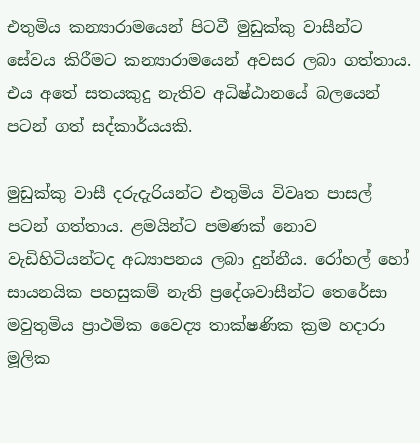එතුමිය කන්‍යාරාමයෙන් පිටවී මුඩුක්කු වාසීන්ට සේවය කිරීමට කන්‍යාරාමයෙන් අවසර ලබා ගත්තාය. එය අතේ සතයකුදු නැතිව අධිෂ්ඨානයේ බලයෙන් පටන් ගත් සද්කාර්යයකි.

මුඩුක්කු වාසී දරුදැරියන්ට එතුමිය විවෘත පාසල් පටන් ගත්තාය. ළමයින්ට පමණක් නොව වැඩිහිටියන්ටද අධ්‍යාපනය ලබා දුන්නීය. රෝහල් හෝ සායනයික පහසුකම් නැති ප්‍රදේශවාසීන්ට තෙරේසා මවුතුමිය ප්‍රාථමික වෛද්‍ය තාක්ෂණික ක්‍රම හදාරා මූලික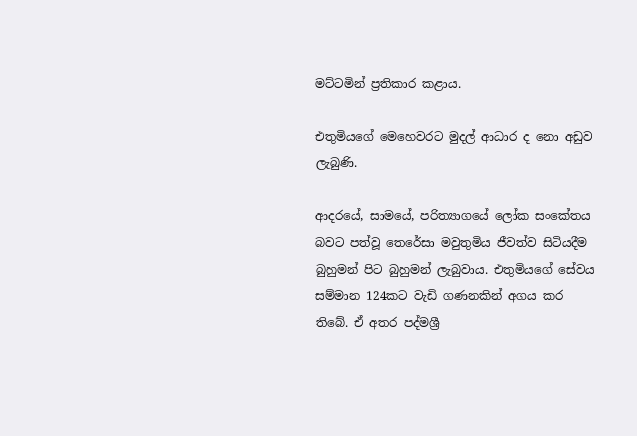මට්ටමින් ප්‍රතිකාර කළාය.

එතුමියගේ මෙහෙවරට මුදල් ආධාර ද නො අඩුව ලැබුණි.

ආදරයේ, සාමයේ, පරිත්‍යාගයේ ලෝක සංකේතය බවට පත්වූ තෙරේසා මවුතුමිය ජීවත්ව සිටියදීම බුහුමන් පිට බුහුමන් ලැබුවාය. එතුමියගේ සේවය සම්මාන 124කට වැඩි ගණනකින් අගය කර තිබේ. ඒ අතර පද්මශ්‍රී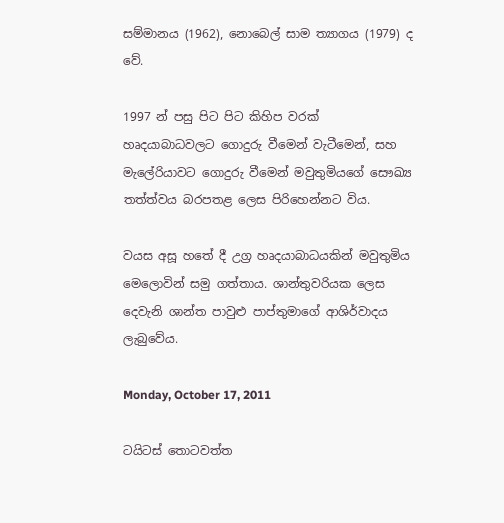සම්මානය (1962), නොබෙල් සාම ත්‍යාගය (1979) ද වේ.

1997 න් පසු පිට පිට කිහිප වරක් හෘදයාබාධවලට ගොදුරු වීමෙන් වැටීමෙන්, සහ මැලේරියාවට ගොදුරු වීමෙන් මවුතුමියගේ සෞඛ්‍ය තත්ත්වය බරපතළ ලෙස පිරිහෙන්නට විය.

වයස අසූ හතේ දී උග්‍ර හෘදයාබාධයකින් මවුතුමිය මෙලොවින් සමු ගත්තාය. ශාන්තුවරියක ලෙස දෙවැනි ශාන්ත පාවුළු පාප්තුමාගේ ආශිර්වාදය ලැබුවේය.

Monday, October 17, 2011

ටයිටස් තොටවත්ත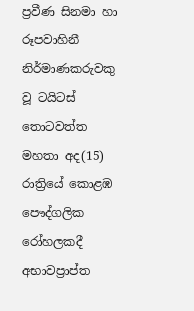ප්‍රවීණ සිනමා හා රූපවාහිනී නිර්මාණකරුවකු වූ ටයිටස් තොටවත්ත මහතා අද(15) රාත්‍රියේ කොළඹ පෞද්ගලික රෝහලකදී අභාවප්‍රාප්ත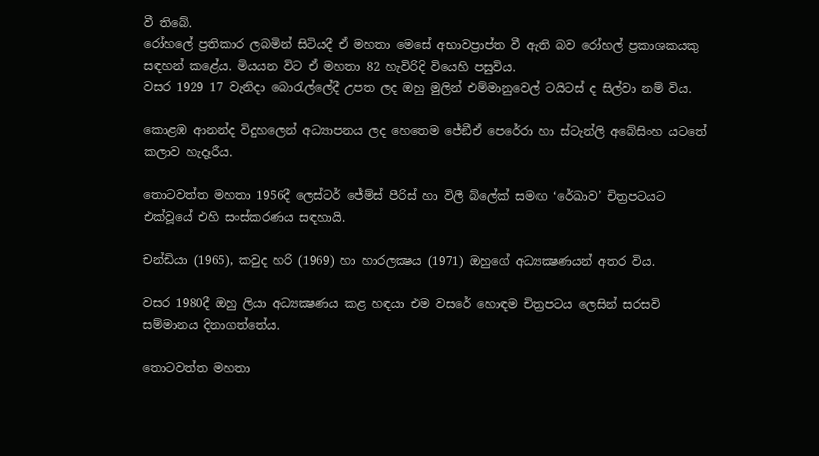වී තිබේ.
රෝහලේ ප්‍රතිකාර ලබමින් සිටියදී ඒ මහතා මෙසේ අභාවප්‍රාප්ත වී ඇති බව රෝහල් ප්‍රකාශකයකු සඳහන් කළේය. මියයන විට ඒ මහතා 82 හැවිරිදි වියෙහි පසුවිය.
වසර 1929 17 වැනිදා බොරැල්ලේදී උපත ලද ඔහු මුලින් එම්මානුවෙල් ටයිටස් ද සිල්වා නම් විය.

කොළඹ ආනන්ද විදුහලෙන් අධ්‍යාපනය ලද හෙතෙම ජේඞීඒ පෙරේරා හා ස්ටැන්ලි අබේසිංහ යටතේ කලාව හැදෑරීය.

තොටවත්ත මහතා 1956දී ලෙස්ටර් ජේම්ස් පීරිස් හා විලී බ්ලේක් සමඟ ‘රේඛාව’ චිත්‍රපටයට එක්වූයේ එහි සංස්කරණය සඳහායි.

චන්ඩියා (1965), කවුද හරි (1969) හා හාරලක්‍ෂය (1971) ඔහුගේ අධ්‍යක්‍ෂණයන් අතර විය.

වසර 1980දී ඔහු ලියා අධ්‍යක්‍ෂණය කළ හඳයා එම වසරේ හොඳම චිත්‍රපටය ලෙසින් සරසවි සම්මානය දිනාගත්තේය.

තොටවත්ත මහතා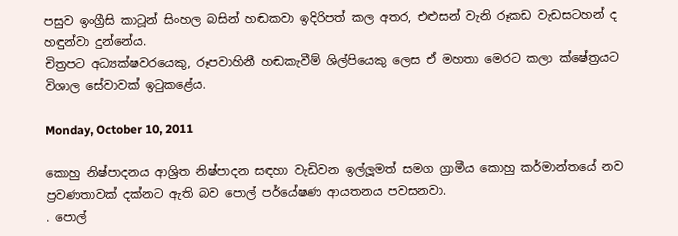පසුව ඉංග්‍රීසි කාටූන් සිංහල බසින් හඬකවා ඉදිරිපත් කල අතර, එළුසන් වැනි රූකඩ වැඩසටහන් ද හඳුන්වා දුන්නේය.
චිත්‍රපට අධ්‍යක්ෂවරයෙකු, රූපවාහිනී හඬකැවීම් ශිල්පියෙකු ලෙස ඒ මහතා මෙරට කලා ක්ෂේත්‍රයට විශාල සේවාවක් ඉටුකළේය.

Monday, October 10, 2011

කොහු නිෂ්පාදනය ආශ්‍රිත නිෂ්පාදන සඳහා වැඩිවන ඉල්ලූමත් සමග ග්‍රාමීය කොහු කර්මාන්තයේ නව ප්‍රවණතාවක් දක්නට ඇති බව පොල් පර්යේෂණ ආයතනය පවසනවා.
. පොල්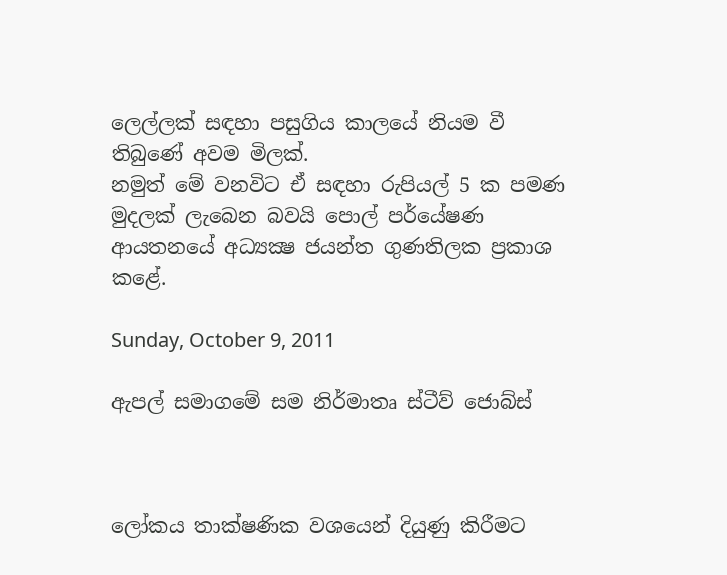ලෙල්ලක් සඳහා පසුගිය කාලයේ නියම වී තිබුණේ අවම මිලක්.
නමුත් මේ වනවිට ඒ සඳහා රුපියල් 5 ක පමණ මුදලක් ලැබෙන බවයි පොල් පර්යේෂණ ආයතනයේ අධ්‍යක්‍ෂ ජයන්ත ගුණතිලක ප්‍රකාශ කළේ.

Sunday, October 9, 2011

ඇපල් සමාගමේ සම නිර්මාතෘ ස්ටීව් ජොබ්ස්



ලෝකය තාක්ෂණික වශයෙන් දියුණු කිරීමට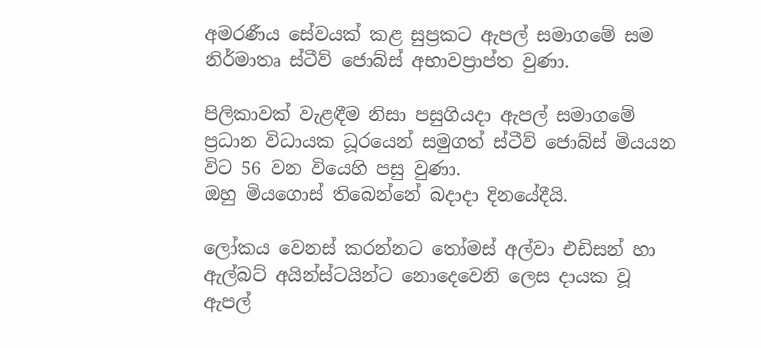අමරණීය සේවයක් කළ සුප්‍රකට ඇපල් සමාගමේ සම නිර්මාතෘ ස්ටීව් ජොබ්ස් අභාවප්‍රාප්ත වුණා.

පිලිකාවක් වැළඳීම නිසා පසුගියදා ඇපල් සමාගමේ ප්‍රධාන විධායක ධූරයෙන් සමුගත් ස්ටීව් ජොබ්ස් මියයන විට 56 වන වියෙහි පසු වුණා.
ඔහු මියගොස් තිබෙන්නේ බදාදා දිනයේදීයි.

ලෝකය වෙනස් කරන්නට තෝමස් අල්වා එඩිසන් හා ඇල්බට් අයින්ස්ටයින්ට නොදෙවෙනි ලෙස දායක වූ ඇපල්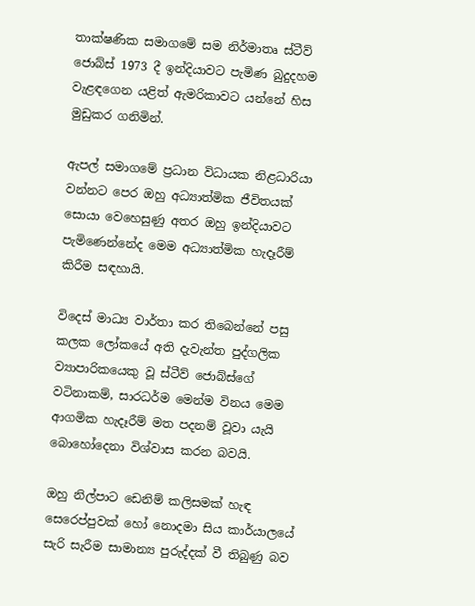තාක්ෂණික සමාගමේ සම නිර්මාතෘ ස්ටීව් ජොබ්ස් 1973 දී ඉන්දියාවට පැමිණ බුදුදහම වැළඳගෙන යළිත් ඇමරිකාවට යන්නේ හිස මුඩුකර ගනිමින්.

ඇපල් සමාගමේ ප්‍රධාන විධායක නිළධාරියා වන්නට පෙර ඔහු අධ්‍යාත්මික ජීවිතයක් සොයා වෙහෙසුණු අතර ඔහු ඉන්දියාවට පැමිණෙන්නේද මෙම අධ්‍යාත්මික හැදෑරීම් කිරීම සඳහායි.

විදෙස් මාධ්‍ය වාර්තා කර තිබෙන්නේ පසු කලක ලෝකයේ අති දැවැන්ත පුද්ගලික ව්‍යාපාරිකයෙකු වූ ස්ටීව් ජොබ්ස්ගේ වටිනාකම්, සාරධර්ම මෙන්ම විනය මෙම ආගමික හැදෑරීම් මත පදනම් වූවා යැයි බොහෝදෙනා විශ්වාස කරන බවයි.

ඔහු නිල්පාට ඩෙනිම් කලිසමක් හැඳ සෙරෙප්පුවක් හෝ නොදමා සිය කාර්යාලයේ සැරි සැරීම සාමාන්‍ය පුරුද්දක් වී තිබුණු බව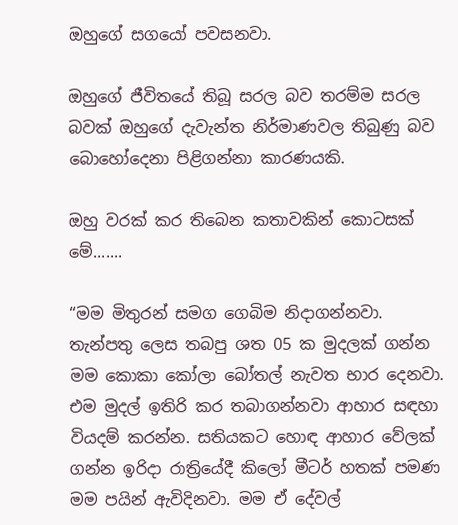ඔහුගේ සගයෝ පවසනවා.

ඔහුගේ ජීවිතයේ තිබූ සරල බව තරම්ම සරල බවක් ඔහුගේ දැවැන්ත නිර්මාණවල තිබුණු බව බොහෝදෙනා පිළිගන්නා කාරණයකි.

ඔහු වරක් කර තිබෙන කතාවකින් කොටසක් මේ.......

“මම මිතුරන් සමග ගෙබිම නිදාගන්නවා. තැන්පතු ලෙස තබපු ශත 05 ක මුදලක් ගන්න මම කොකා කෝලා බෝතල් නැවත භාර දෙනවා. එම මුදල් ඉතිරි කර තබාගන්නවා ආහාර සඳහා වියදම් කරන්න. සතියකට හොඳ ආහාර වේලක් ගන්න ඉරිදා රාත්‍රියේදී කිලෝ මීටර් හතක් පමණ මම පයින් ඇවිදිනවා. මම ඒ දේවල්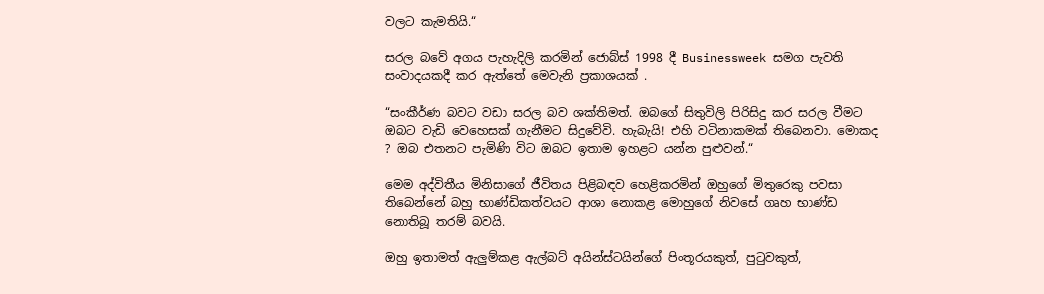වලට කැමතියි.“

සරල බවේ අගය පැහැදිලි කරමින් ජොබ්ස් 1998 දී Businessweek සමග පැවති සංවාදයකදී කර ඇත්තේ මෙවැනි ප්‍රකාශයක් .

“සංකීර්ණ බවට වඩා සරල බව ශක්තිමත්. ඔබගේ සිතුවිලි පිරිසිදු කර සරල වීමට ඔබට වැඩි වෙහෙසක් ගැනීමට සිදුවේවි. හැබැයි! එහි වටිනාකමක් තිබෙනවා. මොකද ? ඔබ එතනට පැමිණි විට ඔබට ඉතාම ඉහළට යන්න පුළුවන්.“

මෙම අද්විතීය මිනිසාගේ ජීවිතය පිළිබඳව හෙළිකරමින් ඔහුගේ මිතුරෙකු පවසා තිබෙන්නේ බහු භාණ්ඩිකත්වයට ආශා නොකළ මොහුගේ නිවසේ ගෘහ භාණ්ඩ නොතිබූ තරම් බවයි.

ඔහු ඉතාමත් ඇලුම්කළ ඇල්බට් අයින්ස්ටයින්ගේ පිංතූරයකුත්, පුටුවකුත්,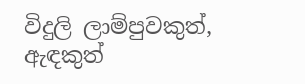විදුලි ලාම්පුවකුත්, ඇඳකුත්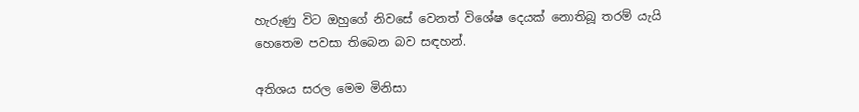හැරුණු විට ඔහුගේ නිවසේ වෙනත් විශේෂ දෙයක් නොතිබූ තරම් යැයි හෙතෙම පවසා තිබෙන බව සඳහන්.

අතිශය සරල මෙම මිනිසා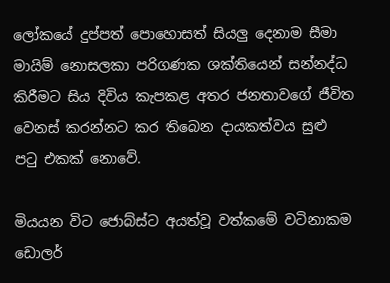ලෝකයේ දුප්පත් පොහොසත් සියලු දෙනාම සීමා මායිම් නොසලකා පරිගණක ශක්තියෙන් සන්නද්ධ කිරීමට සිය දිවිය කැපකළ අතර ජනතාවගේ ජීවිත වෙනස් කරන්නට කර තිබෙන දායකත්වය සුළු පටු එකක් නොවේ.

මියයන විට ජොබ්ස්ට අයත්වූ වත්කමේ වටිනාකම ඩොලර්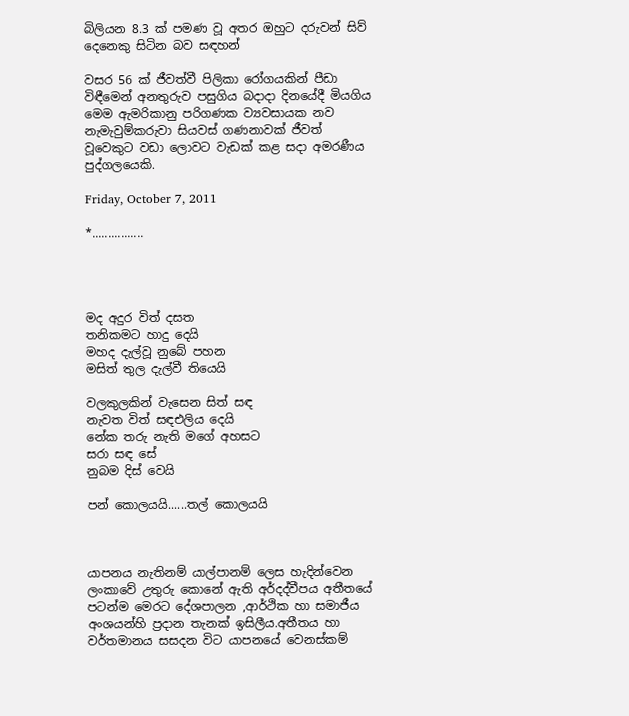බිලියන 8.3 ක් පමණ වූ අතර ඔහුට දරුවන් සිව් දෙනෙකු සිටින බව සඳහන්

වසර 56 ක් ජීවත්වී පිලිකා රෝගයකින් පීඩා විඳීමෙන් අනතුරුව පසුගිය බදාදා දිනයේදී මියගිය මෙම ඇමරිකානු පරිගණක ව්‍යවසායක නව නැමැවුම්කරුවා සියවස් ගණනාවක් ජීවත් වූවෙකුට වඩා ලොවට වැඩක් කළ සදා අමරණීය පුද්ගලයෙකි.

Friday, October 7, 2011

*................




මද අදුර විත් දසත
තනිකමට හාදු දෙයි
මහද දැල්වූ නුබේ පහන
මසිත් තුල දැල්වී තියෙයි

වලකුලකින් වැසෙන සිත් සඳ
නැවත විත් සඳඑලිය දෙයි
නේක තරු නැති මගේ අහසට
සරා සඳ සේ
නුබම දිස් වෙයි

පන් කොලයයි......තල් කොලයයි



යාපනය නැතිනම් යාල්පානම් ලෙස හැදින්වෙන ලංකාවේ උතුරු කොනේ ඇති අර්දද්වීපය අතීතයේ පටන්ම මෙරට දේශපාලන ,ආර්ථික හා සමාජීය අංශයන්හි ප්‍රදාන තැනක් ඉසිලීය.අතීතය හා වර්තමානය සසදන විට යාපනයේ වෙනස්කම්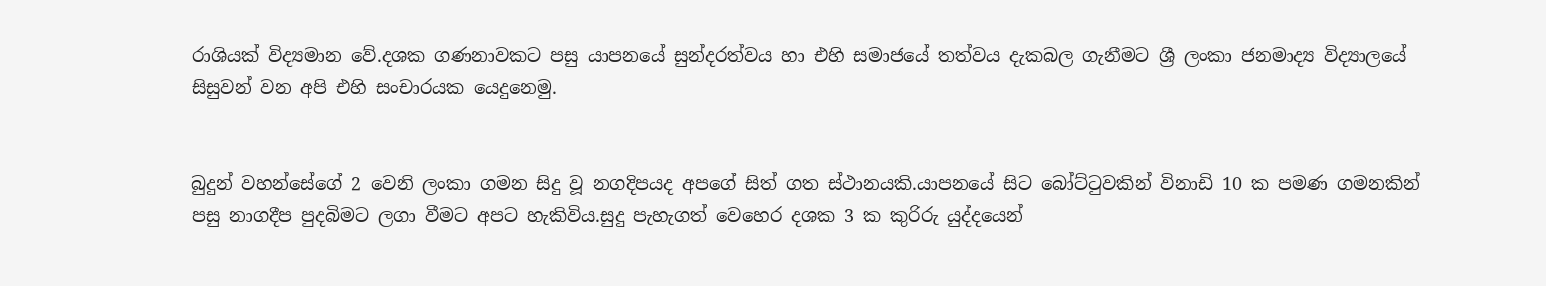රාශියක් විද්‍යමාන වේ.දශක ගණනාවකට පසු යාපනයේ සුන්දරත්වය හා එහි සමාජයේ තත්වය දැකබල ගැනීමට ශ්‍රී ලංකා ජනමාද්‍ය විද්‍යාලයේ සිසුවන් වන අපි එහි සංචාරයක යෙදුනෙමු.


බුදුන් වහන්සේගේ 2 වෙනි ලංකා ගමන සිදු වූ නගදිපයද අපගේ සිත් ගත ස්ථානයකි.යාපනයේ සිට බෝට්ටුවකින් විනාඩි 10 ක පමණ ගමනකින් පසු නාගදීප පුදබිමට ලගා වීමට අපට හැකිවිය.සුදු පැහැගත් වෙහෙර දශක 3 ක කුරිරු යුද්දයෙන්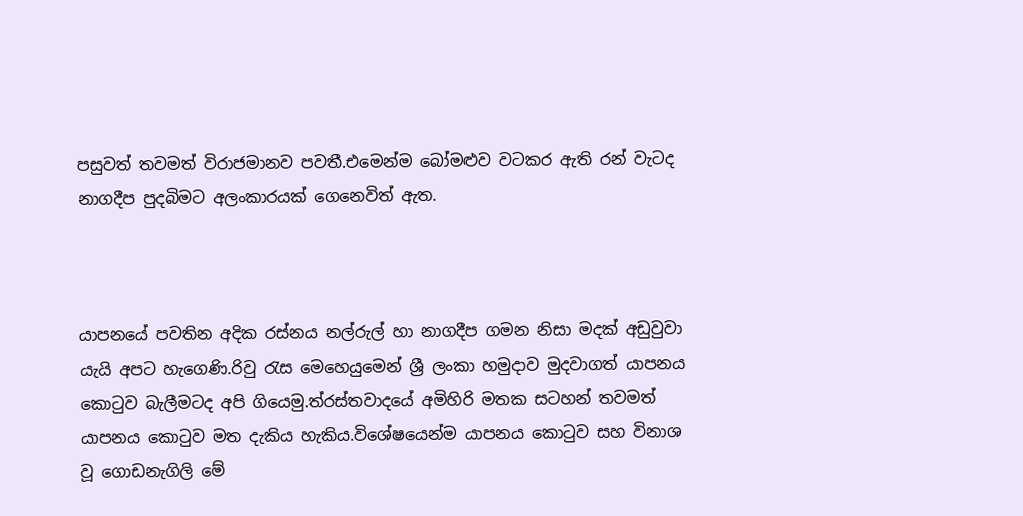පසුවත් තවමත් විරාජමානව පවතී.එමෙන්ම බෝමළුව වටකර ඇති රන් වැටද නාගදීප පුදබිමට අලංකාරයක් ගෙනෙවිත් ඇත.



යාපනයේ පවතින අදික රස්නය නල්රුල් හා නාගදීප ගමන නිසා මදක් අඩුවුවා යැයි අපට හැගෙණි.රිවු රැස මෙහෙයුමෙන් ශ්‍රී ලංකා හමුදාව මුදවාගත් යාපනය කොටුව බැලීමටද අපි ගියෙමු.ත්රස්තවාදයේ අමිහිරි මතක සටහන් තවමත් යාපනය කොටුව මත දැකිය හැකිය.විශේෂයෙන්ම යාපනය කොටුව සහ විනාශ වූ ගොඩනැගිලි මේ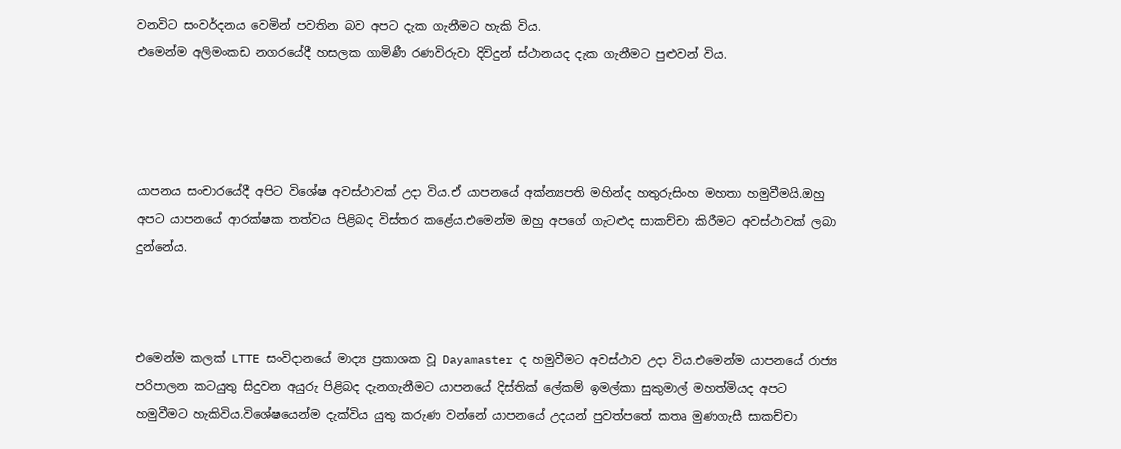වනවිට සංවර්දනය වෙමින් පවතින බව අපට දැක ගැනීමට හැකි විය.
එමෙන්ම අලිමංකඩ නගරයේදී හසලක ගාමිණී රණවිරුවා දිවිදුන් ස්ථානයද දැක ගැනීමට පුළුවන් විය.




යාපනය සංචාරයේදී අපිට විශේෂ අවස්ථාවක් උදා විය.ඒ යාපනයේ අක්න්‍යපති මහින්ද හතුරුසිංහ මහතා හමුවීමයි.ඔහු අපට යාපනයේ ආරක්ෂක තත්වය පිළිබද විස්තර කළේය.එමෙන්ම ඔහු අපගේ ගැටළුද සාකච්චා කිරීමට අවස්ථාවක් ලබා දුන්නේය.



එමෙන්ම කලක් LTTE සංවිදානයේ මාද්‍ය ප්‍රකාශක වූ Dayamaster ද හමුවීමට අවස්ථාව උදා විය.එමෙන්ම යාපනයේ රාජ්‍ය පරිපාලන කටයුතු සිදුවන අයුරු පිළිබද දැනගැනීමට යාපනයේ දිස්තික් ලේකම් ඉමල්කා සුකුමාල් මහත්මියද අපට හමුවීමට හැකිවිය.විශේෂයෙන්ම දැක්විය යුතු කරුණ වන්නේ යාපනයේ උදයන් පුවත්පතේ කතෘ මුණගැසී සාකච්චා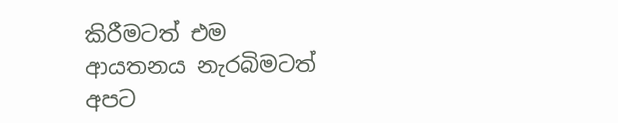කිරීමටත් එම ආයතනය නැරබිමටත් අපට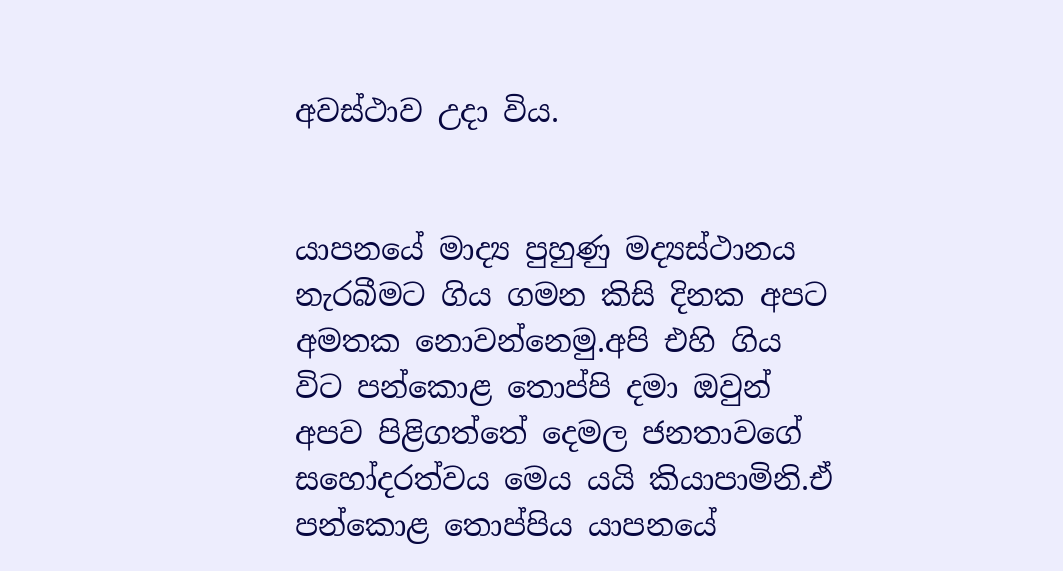අවස්ථාව උදා විය.


යාපනයේ මාද්‍ය පුහුණු මද්‍යස්ථානය නැරබීමට ගිය ගමන කිසි දිනක අපට අමතක නොවන්නෙමු.අපි එහි ගිය විට පන්කොළ තොප්පි දමා ඔවුන් අපව පිළිගත්තේ දෙමල ජනතාවගේ සහෝදරත්වය මෙය යයි කියාපාමිනි.ඒ පන්කොළ තොප්පිය යාපනයේ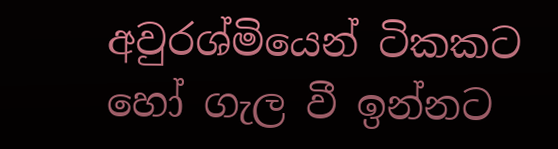අවුරශ්මියෙන් ටිකකට හෝ ගැල වී ඉන්නට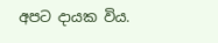අපට දායක විය.